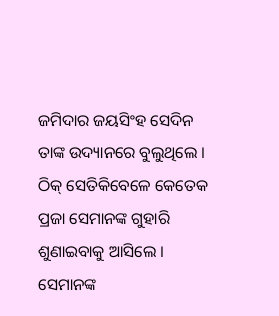ଜମିଦାର ଜୟସିଂହ ସେଦିନ ତାଙ୍କ ଉଦ୍ୟାନରେ ବୁଲୁଥିଲେ । ଠିକ୍ ସେତିକିବେଳେ କେତେକ ପ୍ରଜା ସେମାନଙ୍କ ଗୁହାରି ଶୁଣାଇବାକୁ ଆସିଲେ । ସେମାନଙ୍କ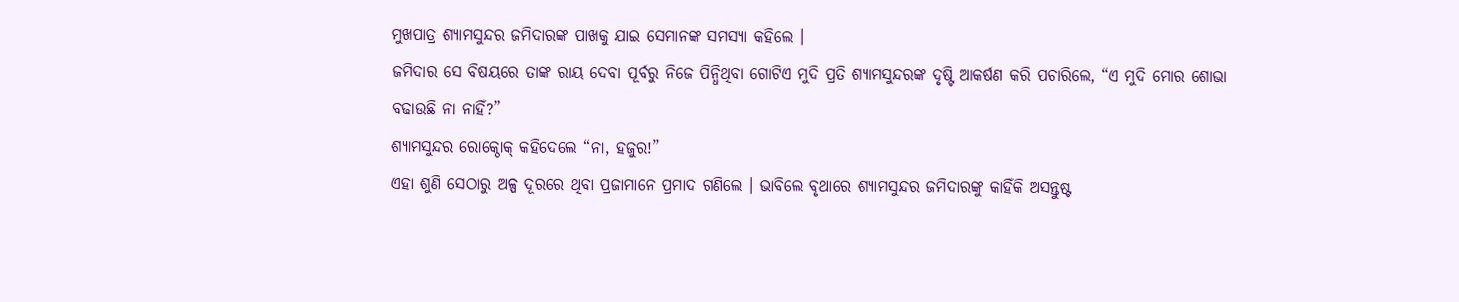ମୁଖପାତ୍ର ଶ୍ୟାମସୁନ୍ଦର ଜମିଦାରଙ୍କ ପାଖକୁ ଯାଇ ସେମାନଙ୍କ ସମସ୍ୟା କହିଲେ ।
ଜମିଦାର ସେ ବିଷୟରେ ତାଙ୍କ ରାୟ ଦେବା ପୂର୍ବରୁ ନିଜେ ପିନ୍ଧିଥିବା ଗୋଟିଏ ମୁଦି ପ୍ରତି ଶ୍ୟାମସୁନ୍ଦରଙ୍କ ଦୃଷ୍ଟି ଆକର୍ଷଣ କରି ପଚାରିଲେ, “ଏ ମୁଦି ମୋର ଶୋଭା ବଢାଉଛି ନା ନାହିଁ?”
ଶ୍ୟାମସୁନ୍ଦର ରୋକ୍ଠୋକ୍ କହିଦେଲେ “ନା, ହଜୁର!”
ଏହା ଶୁଣି ସେଠାରୁ ଅଳ୍ପ ଦୂରରେ ଥିବା ପ୍ରଜାମାନେ ପ୍ରମାଦ ଗଣିଲେ । ଭାବିଲେ ବୃଥାରେ ଶ୍ୟାମସୁନ୍ଦର ଜମିଦାରଙ୍କୁ କାହିଁକି ଅସନ୍ତୁଷ୍ଟ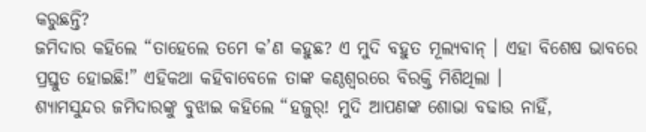କରୁଛନ୍ତି?
ଜମିଦାର କହିଲେ “ତାହେଲେ ତମେ କ’ଣ କହୁଛ? ଏ ମୁଦି ବହୁତ ମୂଲ୍ୟବାନ୍ । ଏହା ବିଶେଷ ଭାବରେ ପ୍ରସ୍ତୁତ ହୋଇଛି!” ଏହିକଥା କହିବାବେଳେ ତାଙ୍କ କଣ୍ଠଶ୍ୱରରେ ବିରକ୍ତି ମିଶିଥିଲା ।
ଶ୍ୟାମସୁନ୍ଦର ଜମିଦାରଙ୍କୁ ବୁଝାଇ କହିଲେ “ହଜୁର୍! ମୁଦି ଆପଣଙ୍କ ଶୋଭା ବଢାଉ ନାହିଁ,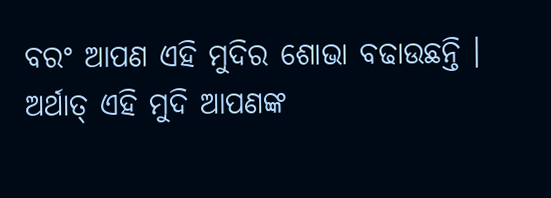ବରଂ ଆପଣ ଏହି ମୁଦିର ଶୋଭା ବଢାଉଛନ୍ତି । ଅର୍ଥାତ୍ ଏହି ମୁଦି ଆପଣଙ୍କ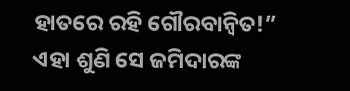ହାତରେ ରହି ଗୌରବାନ୍ୱିତ!”
ଏହା ଶୁଣି ସେ ଜମିଦାରଙ୍କ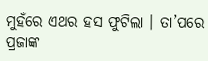ମୁହଁରେ ଏଥର ହସ ଫୁଟିଲା । ତା’ପରେ ପ୍ରଜାଙ୍କ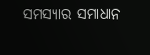ସମସ୍ୟାର ସମାଧାନ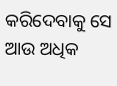କରିଦେବାକୁ ସେ ଆଉ ଅଧିକ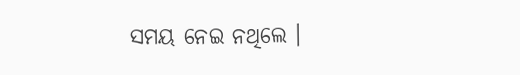ସମୟ ନେଇ ନଥିଲେ ।